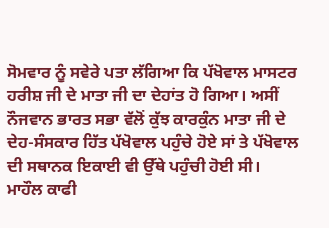ਸੋਮਵਾਰ ਨੂੰ ਸਵੇਰੇ ਪਤਾ ਲੱਗਿਆ ਕਿ ਪੱਖੋਵਾਲ ਮਾਸਟਰ ਹਰੀਸ਼ ਜੀ ਦੇ ਮਾਤਾ ਜੀ ਦਾ ਦੇਹਾਂਤ ਹੋ ਗਿਆ। ਅਸੀਂ ਨੌਜਵਾਨ ਭਾਰਤ ਸਭਾ ਵੱਲੋਂ ਕੁੱਝ ਕਾਰਕੁੰਨ ਮਾਤਾ ਜੀ ਦੇ ਦੇਹ-ਸੰਸਕਾਰ ਹਿੱਤ ਪੱਖੋਵਾਲ ਪਹੁੰਚੇ ਹੋਏ ਸਾਂ ਤੇ ਪੱਖੋਵਾਲ ਦੀ ਸਥਾਨਕ ਇਕਾਈ ਵੀ ਉੱਥੇ ਪਹੁੰਚੀ ਹੋਈ ਸੀ। ਮਾਹੌਲ ਕਾਫੀ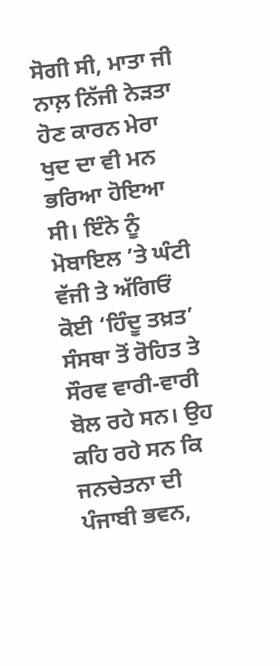ਸੋਗੀ ਸੀ, ਮਾਤਾ ਜੀ ਨਾਲ਼ ਨਿੱਜੀ ਨੇੜਤਾ ਹੋਣ ਕਾਰਨ ਮੇਰਾ ਖੁਦ ਦਾ ਵੀ ਮਨ ਭਰਿਆ ਹੋਇਆ ਸੀ। ਇੰਨੇ ਨੂੰ ਮੋਬਾਇਲ ’ਤੇ ਘੰਟੀ ਵੱਜੀ ਤੇ ਅੱਗਿਓਂ ਕੋਈ ‘ਹਿੰਦੂ ਤਖ਼ਤ’ ਸੰਸਥਾ ਤੋਂ ਰੋਹਿਤ ਤੇ ਸੌਰਵ ਵਾਰੀ-ਵਾਰੀ ਬੋਲ ਰਹੇ ਸਨ। ਉਹ ਕਹਿ ਰਹੇ ਸਨ ਕਿ ਜਨਚੇਤਨਾ ਦੀ ਪੰਜਾਬੀ ਭਵਨ,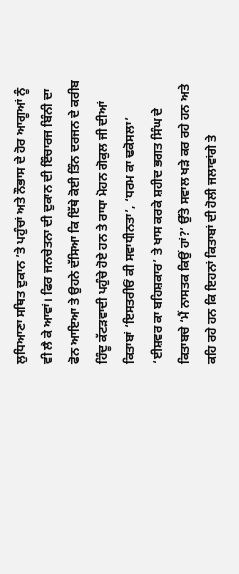ਲੁਧਿਆਣਾ ਸਥਿਤ ਦੁਕਾਨ ’ਤੇ ਪਹੁੰਚਾਂ ਅਤੇ ਨੌਭਾਸ ਦੇ ਹੋਰ ਆਗੂਆਂ ਨੂੰ ਵੀ ਲੈ ਕੇ ਆਵਾਂ। ਫਿਰ ਜਨਚੇਤਨਾ ਦੀ ਦੁਕਾਨ ਦੀ ਇੰਚਾਰਜ ਬਿੰਨੀ ਦਾ ਫੋਨ ਆਇਆ ਤੇ ਉਹਨੇ ਦੱਸਿਆ ਕਿ ਇੱਥੇ ਕੋਈ ਤਿੰਨ ਦਰਜਨ ਦੇ ਕਰੀਬ ਹਿੰਦੂ ਕੱਟੜਵਾਦੀ ਪਹੁੰਚੇ ਹੋਏ ਹਨ ਤੇ ਰਾਧਾ ਮੋਹਨ ਗੋਕੁਲ ਜੀ ਦੀਆਂ ਕਿਤਾਬਾਂ ‘ਇਸਤਰੀਓਂ ਕੀ ਸਵਾਧੀਨਤਾ’, ‘ਧਰਮ ਕਾ ਢਕੋਸਲਾ’ ‘ਈਸ਼ਵਰ ਕਾ ਬਹਿਸ਼ਕਾਰ’ ਤੇ ਖਾਸ ਕਰਕੇ ਸ਼ਹੀਦ ਭਗਤ ਸਿੰਘ ਦੇ ਕਿਤਾਬਚੇ ‘ਮੈਂ ਨਾਸਤਕ ਕਿਉਂ ਹਾਂ?’ ਉੱਤੇ ਸਵਾਲ ਖੜੇ ਕਰ ਰਹੇ ਹਨ ਅਤੇ ਕਹਿ ਰਹੇ ਹਨ ਕਿ ਇਹਨਾਂ ਕਿਤਾਬਾਂ ਦੀ ਹੋਲੀ ਜਲਾਵਾਂਗੇ ਤੇ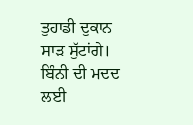ਤੁਹਾਡੀ ਦੁਕਾਨ ਸਾੜ ਸੁੱਟਾਂਗੇ। ਬਿੰਨੀ ਦੀ ਮਦਦ ਲਈ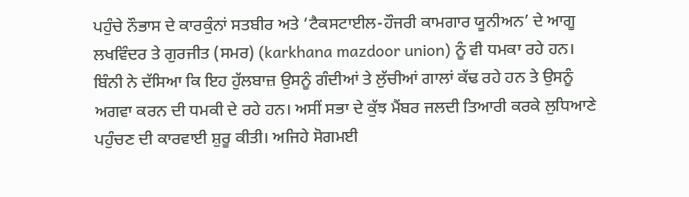ਪਹੁੰਚੇ ਨੌਭਾਸ ਦੇ ਕਾਰਕੁੰਨਾਂ ਸਤਬੀਰ ਅਤੇ ‘ਟੈਕਸਟਾਈਲ-ਹੌਜਰੀ ਕਾਮਗਾਰ ਯੂਨੀਅਨ’ ਦੇ ਆਗੂ ਲਖਵਿੰਦਰ ਤੇ ਗੁਰਜੀਤ (ਸਮਰ) (karkhana mazdoor union) ਨੂੰ ਵੀ ਧਮਕਾ ਰਹੇ ਹਨ।
ਬਿੰਨੀ ਨੇ ਦੱਸਿਆ ਕਿ ਇਹ ਹੁੱਲਬਾਜ਼ ਉਸਨੂੰ ਗੰਦੀਆਂ ਤੇ ਲੁੱਚੀਆਂ ਗਾਲਾਂ ਕੱਢ ਰਹੇ ਹਨ ਤੇ ਉਸਨੂੰ ਅਗਵਾ ਕਰਨ ਦੀ ਧਮਕੀ ਦੇ ਰਹੇ ਹਨ। ਅਸੀਂ ਸਭਾ ਦੇ ਕੁੱਝ ਮੈਂਬਰ ਜਲਦੀ ਤਿਆਰੀ ਕਰਕੇ ਲੁਧਿਆਣੇ ਪਹੁੰਚਣ ਦੀ ਕਾਰਵਾਈ ਸ਼ੁਰੂ ਕੀਤੀ। ਅਜਿਹੇ ਸੋਗਮਈ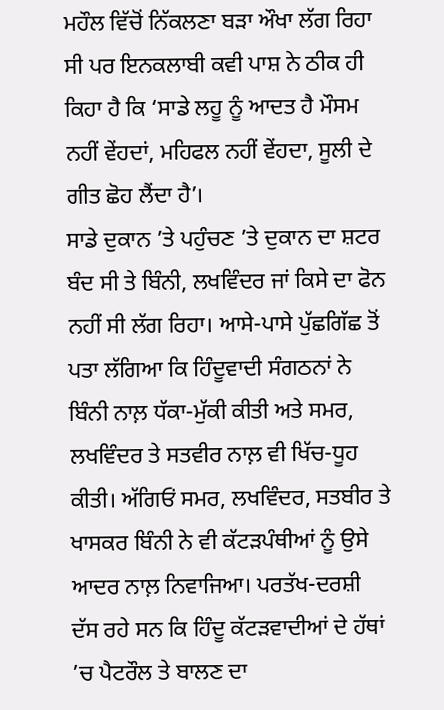ਮਹੌਲ ਵਿੱਚੋਂ ਨਿੱਕਲਣਾ ਬੜਾ ਔਖਾ ਲੱਗ ਰਿਹਾ ਸੀ ਪਰ ਇਨਕਲਾਬੀ ਕਵੀ ਪਾਸ਼ ਨੇ ਠੀਕ ਹੀ ਕਿਹਾ ਹੈ ਕਿ ‘ਸਾਡੇ ਲਹੂ ਨੂੰ ਆਦਤ ਹੈ ਮੌਸਮ ਨਹੀਂ ਵੇਂਹਦਾਂ, ਮਹਿਫਲ ਨਹੀਂ ਵੇਂਹਦਾ, ਸੂਲੀ ਦੇ ਗੀਤ ਛੋਹ ਲੈਂਦਾ ਹੈ’।
ਸਾਡੇ ਦੁਕਾਨ ’ਤੇ ਪਹੁੰਚਣ ’ਤੇ ਦੁਕਾਨ ਦਾ ਸ਼ਟਰ ਬੰਦ ਸੀ ਤੇ ਬਿੰਨੀ, ਲਖਵਿੰਦਰ ਜਾਂ ਕਿਸੇ ਦਾ ਫੋਨ ਨਹੀਂ ਸੀ ਲੱਗ ਰਿਹਾ। ਆਸੇ-ਪਾਸੇ ਪੁੱਛਗਿੱਛ ਤੋਂ ਪਤਾ ਲੱਗਿਆ ਕਿ ਹਿੰਦੂਵਾਦੀ ਸੰਗਠਨਾਂ ਨੇ ਬਿੰਨੀ ਨਾਲ਼ ਧੱਕਾ-ਮੁੱਕੀ ਕੀਤੀ ਅਤੇ ਸਮਰ, ਲਖਵਿੰਦਰ ਤੇ ਸਤਵੀਰ ਨਾਲ਼ ਵੀ ਖਿੱਚ-ਧੂਹ ਕੀਤੀ। ਅੱਗਿਓਂ ਸਮਰ, ਲਖਵਿੰਦਰ, ਸਤਬੀਰ ਤੇ ਖਾਸਕਰ ਬਿੰਨੀ ਨੇ ਵੀ ਕੱਟੜਪੰਥੀਆਂ ਨੂੰ ਉਸੇ ਆਦਰ ਨਾਲ਼ ਨਿਵਾਜਿਆ। ਪਰਤੱਖ-ਦਰਸ਼ੀ ਦੱਸ ਰਹੇ ਸਨ ਕਿ ਹਿੰਦੂ ਕੱਟੜਵਾਦੀਆਂ ਦੇ ਹੱਥਾਂ ’ਚ ਪੈਟਰੌਲ ਤੇ ਬਾਲਣ ਦਾ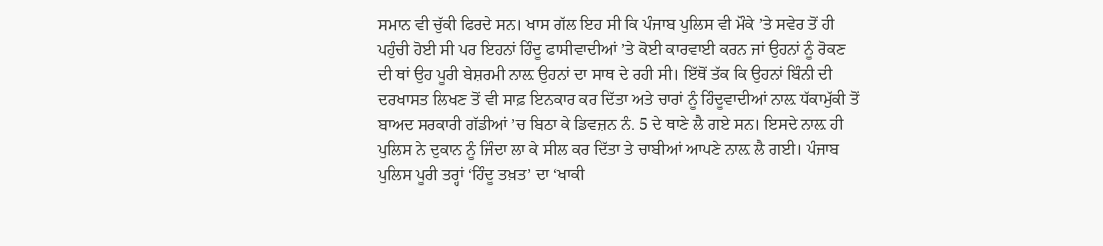ਸਮਾਨ ਵੀ ਚੁੱਕੀ ਫਿਰਦੇ ਸਨ। ਖਾਸ ਗੱਲ ਇਹ ਸੀ ਕਿ ਪੰਜਾਬ ਪੁਲਿਸ ਵੀ ਮੌਕੇ ’ਤੇ ਸਵੇਰ ਤੋਂ ਹੀ ਪਹੁੰਚੀ ਹੋਈ ਸੀ ਪਰ ਇਹਨਾਂ ਹਿੰਦੂ ਫਾਸੀਵਾਦੀਆਂ ’ਤੇ ਕੋਈ ਕਾਰਵਾਈ ਕਰਨ ਜਾਂ ਉਹਨਾਂ ਨੂੰ ਰੋਕਣ ਦੀ ਥਾਂ ਉਹ ਪੂਰੀ ਬੇਸ਼ਰਮੀ ਨਾਲ਼ ਉਹਨਾਂ ਦਾ ਸਾਥ ਦੇ ਰਹੀ ਸੀ। ਇੱਥੋਂ ਤੱਕ ਕਿ ਉਹਨਾਂ ਬਿੰਨੀ ਦੀ ਦਰਖਾਸਤ ਲਿਖਣ ਤੋਂ ਵੀ ਸਾਫ਼ ਇਨਕਾਰ ਕਰ ਦਿੱਤਾ ਅਤੇ ਚਾਰਾਂ ਨੂੰ ਹਿੰਦੂਵਾਦੀਆਂ ਨਾਲ਼ ਧੱਕਾਮੁੱਕੀ ਤੋਂ ਬਾਅਦ ਸਰਕਾਰੀ ਗੱਡੀਆਂ ’ਚ ਬਿਠਾ ਕੇ ਡਿਵਜ਼ਨ ਨੰ. 5 ਦੇ ਥਾਣੇ ਲੈ ਗਏ ਸਨ। ਇਸਦੇ ਨਾਲ਼ ਹੀ ਪੁਲਿਸ ਨੇ ਦੁਕਾਨ ਨੂੰ ਜਿੰਦਾ ਲਾ ਕੇ ਸੀਲ ਕਰ ਦਿੱਤਾ ਤੇ ਚਾਬੀਆਂ ਆਪਣੇ ਨਾਲ਼ ਲੈ ਗਈ। ਪੰਜਾਬ ਪੁਲਿਸ ਪੂਰੀ ਤਰ੍ਹਾਂ ‘ਹਿੰਦੂ ਤਖ਼ਤ’ ਦਾ ‘ਖਾਕੀ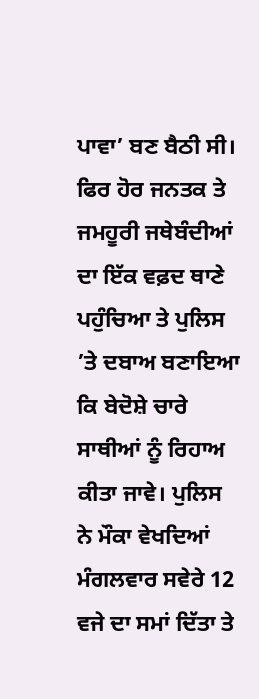ਪਾਵਾ’ ਬਣ ਬੈਠੀ ਸੀ। ਫਿਰ ਹੋਰ ਜਨਤਕ ਤੇ ਜਮਹੂਰੀ ਜਥੇਬੰਦੀਆਂ ਦਾ ਇੱਕ ਵਫ਼ਦ ਥਾਣੇ ਪਹੁੰਚਿਆ ਤੇ ਪੁਲਿਸ ’ਤੇ ਦਬਾਅ ਬਣਾਇਆ ਕਿ ਬੇਦੋਸ਼ੇ ਚਾਰੇ ਸਾਥੀਆਂ ਨੂੰ ਰਿਹਾਅ ਕੀਤਾ ਜਾਵੇ। ਪੁਲਿਸ ਨੇ ਮੌਕਾ ਵੇਖਦਿਆਂ ਮੰਗਲਵਾਰ ਸਵੇਰੇ 12 ਵਜੇ ਦਾ ਸਮਾਂ ਦਿੱਤਾ ਤੇ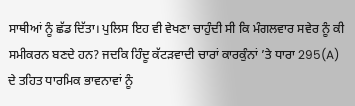ਸਾਥੀਆਂ ਨੂੰ ਛੱਡ ਦਿੱਤਾ। ਪੁਲਿਸ ਇਹ ਵੀ ਵੇਖਣਾ ਚਾਹੁੰਦੀ ਸੀ ਕਿ ਮੰਗਲਵਾਰ ਸਵੇਰ ਨੂੰ ਕੀ ਸਮੀਕਰਨ ਬਣਦੇ ਹਨ? ਜਦਕਿ ਹਿੰਦੂ ਕੱਟੜਵਾਦੀ ਚਾਰਾਂ ਕਾਰਕੁੰਨਾਂ ’ਤੇ ਧਾਰਾ 295(A) ਦੇ ਤਹਿਤ ਧਾਰਮਿਕ ਭਾਵਨਾਵਾਂ ਨੂੰ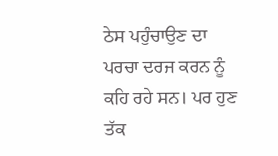ਠੇਸ ਪਹੁੰਚਾਉਣ ਦਾ ਪਰਚਾ ਦਰਜ ਕਰਨ ਨੂੰ ਕਹਿ ਰਹੇ ਸਨ। ਪਰ ਹੁਣ ਤੱਕ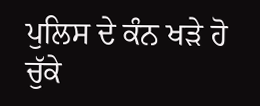ਪੁਲਿਸ ਦੇ ਕੰਨ ਖੜੇ ਹੋ ਚੁੱਕੇ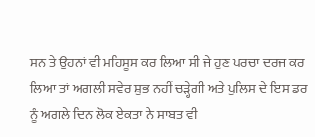ਸਨ ਤੇ ਉਹਨਾਂ ਵੀ ਮਹਿਸੂਸ ਕਰ ਲਿਆ ਸੀ ਜੇ ਹੁਣ ਪਰਚਾ ਦਰਜ ਕਰ ਲਿਆ ਤਾਂ ਅਗਲੀ ਸਵੇਰ ਸ਼ੁਭ ਨਹੀਂ ਚੜ੍ਹੇਗੀ ਅਤੇ ਪੁਲਿਸ ਦੇ ਇਸ ਡਰ ਨੂੰ ਅਗਲੇ ਦਿਨ ਲੋਕ ਏਕਤਾ ਨੇ ਸਾਬਤ ਵੀ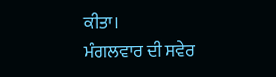ਕੀਤਾ।
ਮੰਗਲਵਾਰ ਦੀ ਸਵੇਰ